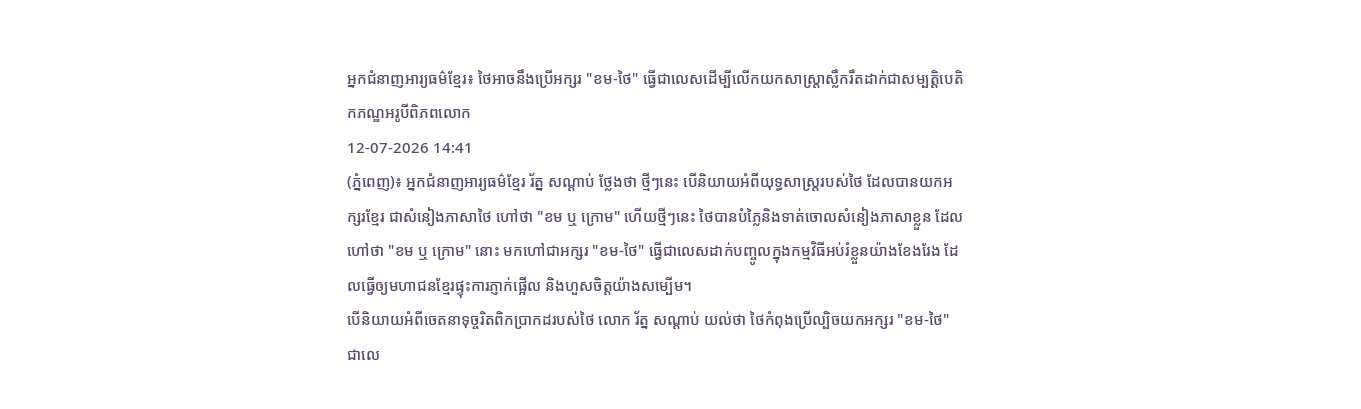អ្នកជំនាញអារ្យធម៌ខ្មែរ៖ ថៃអាចនឹងប្រើអក្សរ "ខម-ថៃ" ធ្វើជាលេសដើម្បីលើកយកសាស្ត្រាស្លឹករឹតដាក់ជាសម្បត្ដិបេតិកភណ្ឌអរូបីពិភពលោក
12-07-2026 14:41
(ភ្នំពេញ)៖ អ្នកជំនាញអារ្យធម៌ខ្មែរ រ័ត្ន សណ្តាប់ ថ្លែងថា ថ្មីៗនេះ បើនិយាយអំពីយុទ្ធសាស្រ្ដរបស់ថៃ ដែលបានយកអក្សរខ្មែរ ជាសំនៀងភាសាថៃ ហៅថា "ខម ឬ ក្រោម" ហើយថ្មីៗនេះ ថៃបានបំភ្លៃនិងទាត់ចោលសំនៀងភាសាខ្លួន ដែលហៅថា "ខម ឬ ក្រោម" នោះ មកហៅជាអក្សរ "ខម-ថៃ" ធ្វើជាលេសដាក់បញ្ចូលក្នុងកម្មវិធីអប់រំខ្លួនយ៉ាងខែងរែង ដែលធ្វើឲ្យមហាជនខ្មែរផ្ទុះការភ្ញាក់ផ្អើល និងហួសចិត្តយ៉ាងសម្បើម។
បើនិយាយអំពីចេតនាទុច្ចរិតពិកប្រាកដរបស់ថៃ លោក រ័ត្ន សណ្តាប់ យល់ថា ថៃកំពុងប្រើល្បិចយកអក្សរ "ខម-ថៃ" ជាលេ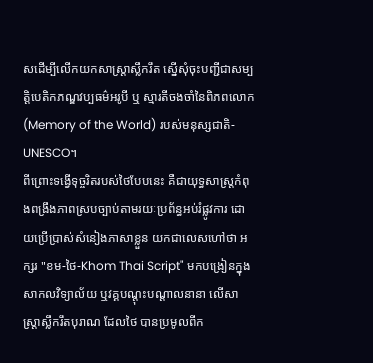សដើម្បីលើកយកសាស្ត្រាស្លឹករឹត ស្នើសុំចុះបញ្ជីជាសម្បត្តិបេតិកភណ្ឌវប្បធម៌អរូបី ឬ ស្មារតីចងចាំនៃពិភពលោក (Memory of the World) របស់មនុស្សជាតិ-UNESCO។
ពីព្រោះទង្វើទុច្ចរិតរបស់ថៃបែបនេះ គឺជាយុទ្ធសាស្ត្រកំពុងពង្រឹងភាពស្របច្បាប់តាមរយៈប្រព័ន្ធអប់រំផ្លូវការ ដោយប្រើប្រាស់សំនៀងភាសាខ្លួន យកជាលេសហៅថា អក្សរ "ខម-ថៃ-Khom Thai Script" មកបង្រៀនក្នុងសាកលវិទ្យាល័យ ឬវគ្គបណ្តុះបណ្តាលនានា លើសាស្ត្រាស្លឹករឹតបុរាណ ដែលថៃ បានប្រមូលពីក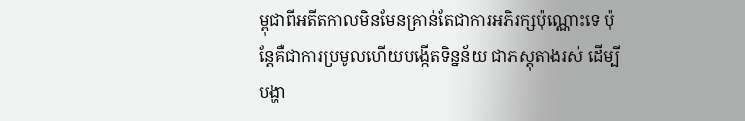ម្ពុជាពីអតីតកាលមិនមែនគ្រាន់តែជាការអភិរក្សប៉ុណ្ណោះទេ ប៉ុន្តែគឺជាការប្រមូលហើយបង្កើតទិន្នន័យ ជាភស្តុតាងរស់ ដើម្បីបង្ហា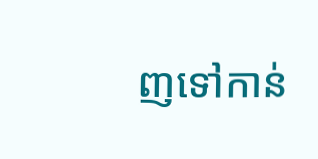ញទៅកាន់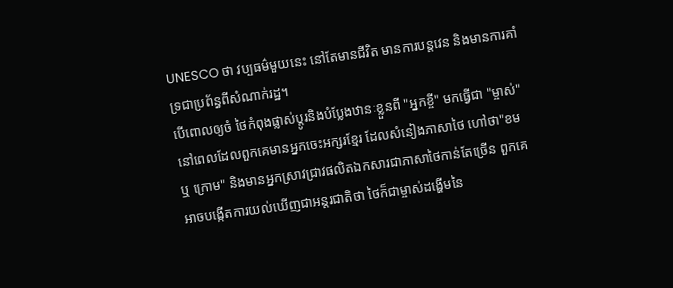UNESCO ថា វប្បធម៌មួយនេះ នៅតែមានជីវិត មានការបន្តវេន និងមានការគាំទ្រជាប្រព័ន្ធពីសំណាក់រដ្ឋ។
បើពោលឲ្យចំ ថៃកំពុងផ្លាស់ប្តូរនិងបំប្លែងឋានៈខ្លួនពី "អ្នកខ្ចី" មកធ្វើជា "ម្ចាស់" នៅពេលដែលពួកគេមានអ្នកចេះអក្សរខ្មែរ ដែលសំនៀងភាសាថៃ ហៅថា"ខម ឬ ក្រោម" និងមានអ្នកស្រាវជ្រាវផលិតឯកសារជាភាសាថៃកាន់តែច្រើន ពួកគេអាចបង្កើតការយល់ឃើញជាអន្តរជាតិថា ថៃក៏ជាម្ចាស់ដង្ហើមនៃ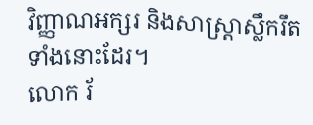វិញ្ញាណអក្សរ និងសាស្ត្រាស្លឹករឹតទាំងនោះដែរ។
លោក រ័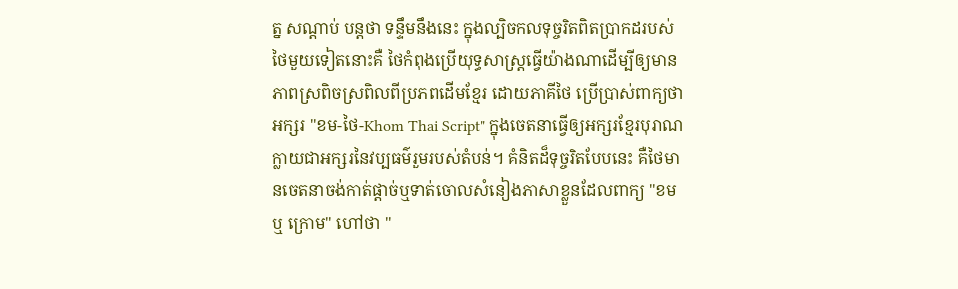ត្ន សណ្តាប់ បន្ដថា ទន្ទឹមនឹងនេះ ក្នុងល្បិចកលទុច្ចរិតពិតប្រាកដរបស់ថៃមួយទៀតនោះគឺ ថៃកំពុងប្រើយុទ្ធសាស្ត្រធ្វើយ៉ាងណាដើម្បីឲ្យមានភាពស្រពិចស្រពិលពីប្រភពដើមខ្មែរ ដោយភាគីថៃ ប្រើប្រាស់ពាក្យថា អក្សរ "ខម-ថៃ-Khom Thai Script" ក្នុងចេតនាធ្វើឲ្យអក្សរខ្មែរបុរាណ ក្លាយជាអក្សរនៃវប្បធម៌រួមរបស់តំបន់។ គំនិតដ៏ទុច្ចរិតបែបនេះ គឺថៃមានចេតនាចង់កាត់ផ្តាច់ឬទាត់ចោលសំនៀងភាសាខ្លួនដែលពាក្យ "ខម ឬ ក្រោម" ហៅថា "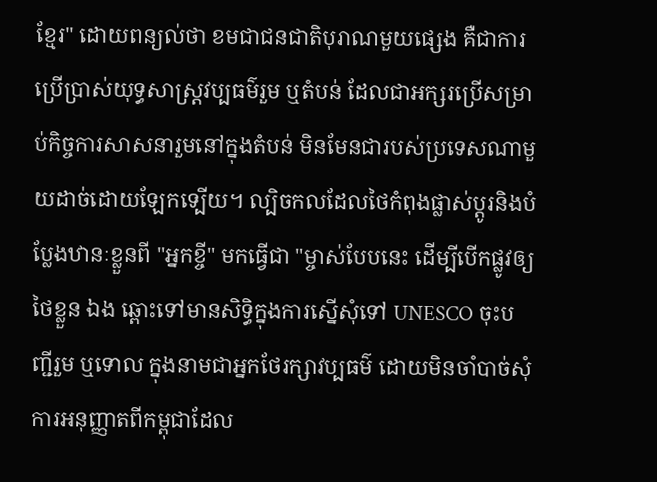ខ្មែរ" ដោយពន្យល់ថា ខមជាជនជាតិបុរាណមួយផ្សេង គឺជាការប្រើប្រាស់យុទ្ធសាស្ត្រវប្បធម៌រួម ឬតំបន់ ដែលជាអក្សរប្រើសម្រាប់កិច្ចការសាសនារួមនៅក្នុងតំបន់ មិនមែនជារបស់ប្រទេសណាមួយដាច់ដោយឡែកទ្បើយ។ ល្បិចកលដែលថៃកំពុងផ្លាស់ប្តូរនិងបំប្លែងឋានៈខ្លួនពី "អ្នកខ្ចី" មកធ្វើជា "ម្ចាស់បែបនេះ ដើម្បីបើកផ្លូវឲ្យថៃខ្លួន ឯង ឆ្ពោះទៅមានសិទ្ធិក្នុងការស្នើសុំទៅ UNESCO ចុះបញ្ជីរួម ឬទោល ក្នុងនាមជាអ្នកថែរក្សាវប្បធម៌ ដោយមិនចាំបាច់សុំការអនុញ្ញាតពីកម្ពុជាដែល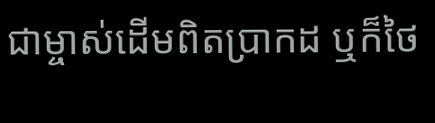ជាម្ចាស់ដើមពិតប្រាកដ ឬក៏ថៃ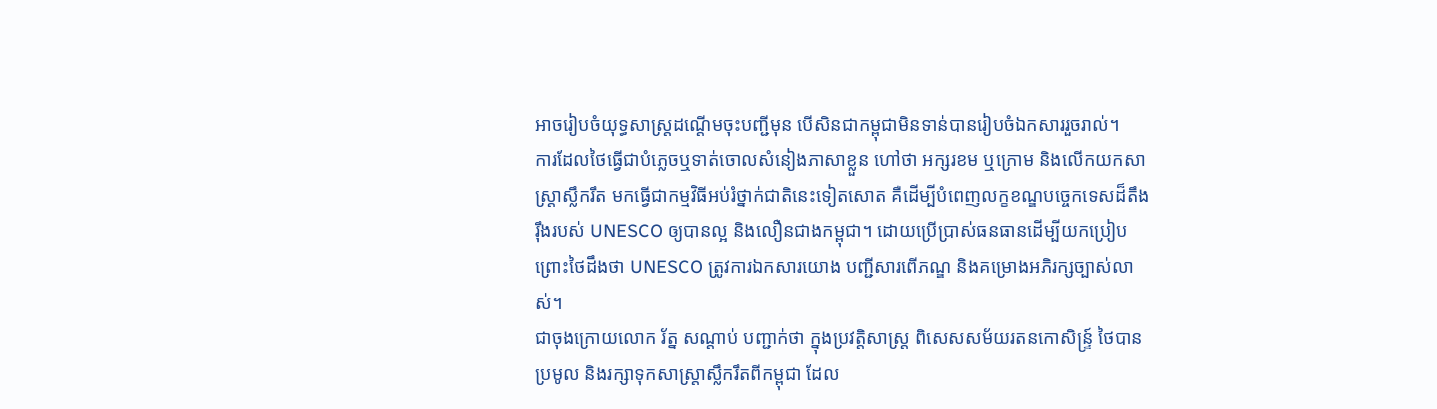អាចរៀបចំយុទ្ធសាស្ត្រដណ្តើមចុះបញ្ជីមុន បើសិនជាកម្ពុជាមិនទាន់បានរៀបចំឯកសាររួចរាល់។
ការដែលថៃធ្វើជាបំភ្លេចឬទាត់ចោលសំនៀងភាសាខ្លួន ហៅថា អក្សរខម ឬក្រោម និងលើកយកសាស្ត្រាស្លឹករឹត មកធ្វើជាកម្មវិធីអប់រំថ្នាក់ជាតិនេះទៀតសោត គឺដើម្បីបំពេញលក្ខខណ្ឌបច្ចេកទេសដ៏តឹងរ៉ឹងរបស់ UNESCO ឲ្យបានល្អ និងលឿនជាងកម្ពុជា។ ដោយប្រើប្រាស់ធនធានដើម្បីយកប្រៀប ព្រោះថៃដឹងថា UNESCO ត្រូវការឯកសារយោង បញ្ជីសារពើភណ្ឌ និងគម្រោងអភិរក្សច្បាស់លាស់។
ជាចុងក្រោយលោក រ័ត្ន សណ្តាប់ បញ្ជាក់ថា ក្នុងប្រវត្តិសាស្ត្រ ពិសេសសម័យរតនកោសិន្ទ្រ៍ ថៃបានប្រមូល និងរក្សាទុកសាស្ត្រាស្លឹករឹតពីកម្ពុជា ដែល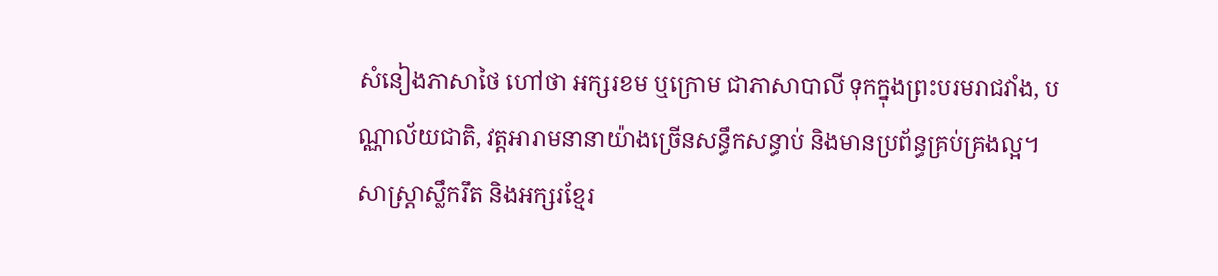សំនៀងភាសាថៃ ហៅថា អក្សរខម ឬក្រោម ជាភាសាបាលី ទុកក្នុងព្រះបរមរាជវាំង, បណ្ណាល័យជាតិ, វត្តអារាមនានាយ៉ាងច្រើនសន្ធឹកសន្ធាប់ និងមានប្រព័ន្ធគ្រប់គ្រងល្អ។ សាស្ត្រាស្លឹករឹត និងអក្សរខ្មែរ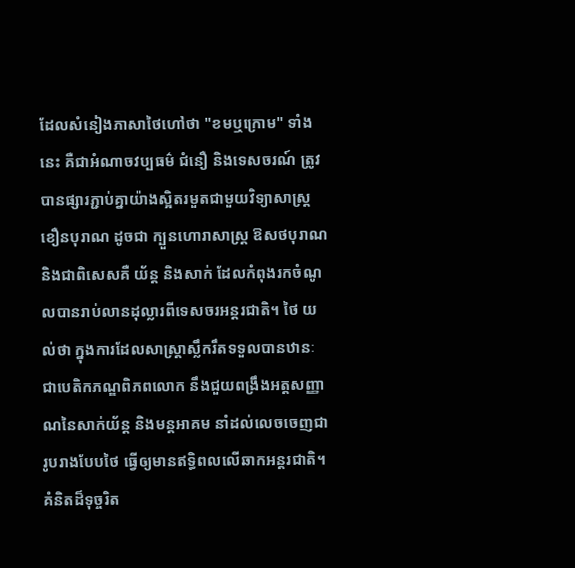ដែលសំនៀងភាសាថៃហៅថា "ខមឬក្រោម" ទាំងនេះ គឺជាអំណាចវប្បធម៌ ជំនឿ និងទេសចរណ៍ ត្រូវបានផ្សារភ្ជាប់គ្នាយ៉ាងស្អិតរមួតជាមួយវិទ្យាសាស្ត្រខឿនបុរាណ ដូចជា ក្បួនហោរាសាស្ត្រ ឱសថបុរាណ និងជាពិសេសគឺ យ័ន្ត និងសាក់ ដែលកំពុងរកចំណូលបានរាប់លានដុល្លារពីទេសចរអន្តរជាតិ។ ថៃ យល់ថា ក្នុងការដែលសាស្រ្ដាស្លឹករឹតទទួលបានឋានៈជាបេតិកភណ្ឌពិភពលោក នឹងជួយពង្រឹងអត្ដសញ្ញាណនៃសាក់យ័ន្ត និងមន្តអាគម នាំដល់លេចចេញជារូបរាងបែបថៃ ធ្វើឲ្យមានឥទ្ធិពលលើឆាកអន្តរជាតិ។
គំនិតដ៏ទុច្ចរិត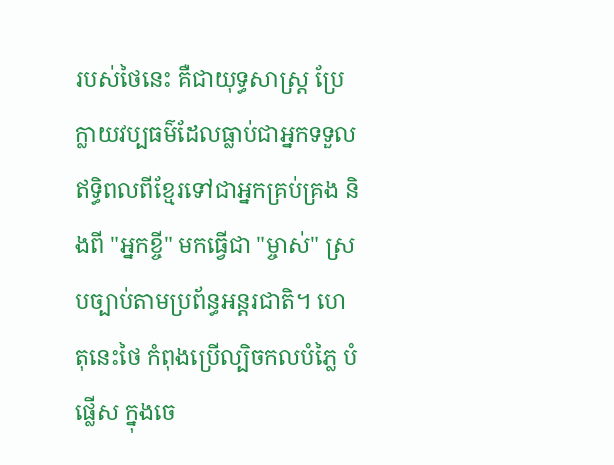របស់ថៃនេះ គឺជាយុទ្ធសាស្ត្រ ប្រែក្លាយវប្បធម៌ដែលធ្លាប់ជាអ្នកទទួលឥទ្ធិពលពីខ្មែរទៅជាអ្នកគ្រប់គ្រង និងពី "អ្នកខ្ចី" មកធ្វើជា "ម្ចាស់" ស្របច្បាប់តាមប្រព័ន្ធអន្តរជាតិ។ ហេតុនេះថៃ កំពុងប្រើល្បិចកលបំភ្លៃ បំផ្លើស ក្នុងចេ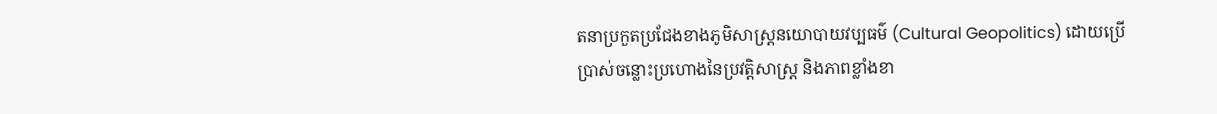តនាប្រកួតប្រជែងខាងភូមិសាស្ត្រនយោបាយវប្បធម៌ (Cultural Geopolitics) ដោយប្រើប្រាស់ចន្លោះប្រហោងនៃប្រវត្តិសាស្ត្រ និងភាពខ្លាំងខា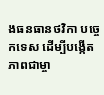ងធនធានថវិកា បច្ចេកទេស ដើម្បីបង្កើតភាពជាម្ចា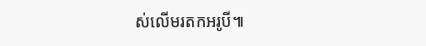ស់លើមរតកអរូបី៕